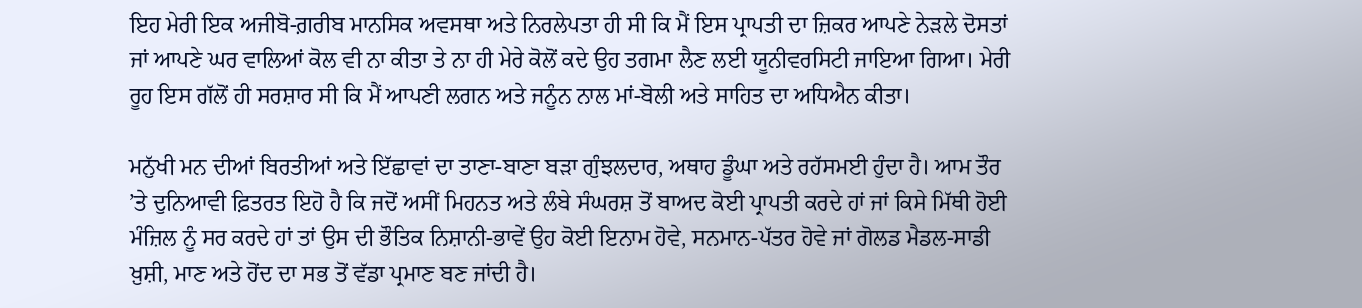ਇਹ ਮੇਰੀ ਇਕ ਅਜੀਬੋ-ਗ਼ਰੀਬ ਮਾਨਸਿਕ ਅਵਸਥਾ ਅਤੇ ਨਿਰਲੇਪਤਾ ਹੀ ਸੀ ਕਿ ਮੈਂ ਇਸ ਪ੍ਰਾਪਤੀ ਦਾ ਜ਼ਿਕਰ ਆਪਣੇ ਨੇੜਲੇ ਦੋਸਤਾਂ ਜਾਂ ਆਪਣੇ ਘਰ ਵਾਲਿਆਂ ਕੋਲ ਵੀ ਨਾ ਕੀਤਾ ਤੇ ਨਾ ਹੀ ਮੇਰੇ ਕੋਲੋਂ ਕਦੇ ਉਹ ਤਗਮਾ ਲੈਣ ਲਈ ਯੂਨੀਵਰਸਿਟੀ ਜਾਇਆ ਗਿਆ। ਮੇਰੀ ਰੂਹ ਇਸ ਗੱਲੋਂ ਹੀ ਸਰਸ਼ਾਰ ਸੀ ਕਿ ਮੈਂ ਆਪਣੀ ਲਗਨ ਅਤੇ ਜਨੂੰਨ ਨਾਲ ਮਾਂ-ਬੋਲੀ ਅਤੇ ਸਾਹਿਤ ਦਾ ਅਧਿਐਨ ਕੀਤਾ।

ਮਨੁੱਖੀ ਮਨ ਦੀਆਂ ਬਿਰਤੀਆਂ ਅਤੇ ਇੱਛਾਵਾਂ ਦਾ ਤਾਣਾ-ਬਾਣਾ ਬੜਾ ਗੁੰਝਲਦਾਰ, ਅਥਾਹ ਡੂੰਘਾ ਅਤੇ ਰਹੱਸਮਈ ਹੁੰਦਾ ਹੈ। ਆਮ ਤੌਰ ’ਤੇ ਦੁਨਿਆਵੀ ਫ਼ਿਤਰਤ ਇਹੋ ਹੈ ਕਿ ਜਦੋਂ ਅਸੀਂ ਮਿਹਨਤ ਅਤੇ ਲੰਬੇ ਸੰਘਰਸ਼ ਤੋਂ ਬਾਅਦ ਕੋਈ ਪ੍ਰਾਪਤੀ ਕਰਦੇ ਹਾਂ ਜਾਂ ਕਿਸੇ ਮਿੱਥੀ ਹੋਈ ਮੰਜ਼ਿਲ ਨੂੰ ਸਰ ਕਰਦੇ ਹਾਂ ਤਾਂ ਉਸ ਦੀ ਭੌਤਿਕ ਨਿਸ਼ਾਨੀ-ਭਾਵੇਂ ਉਹ ਕੋਈ ਇਨਾਮ ਹੋਵੇ, ਸਨਮਾਨ-ਪੱਤਰ ਹੋਵੇ ਜਾਂ ਗੋਲਡ ਮੈਡਲ-ਸਾਡੀ ਖ਼ੁਸ਼ੀ, ਮਾਣ ਅਤੇ ਹੋਂਦ ਦਾ ਸਭ ਤੋਂ ਵੱਡਾ ਪ੍ਰਮਾਣ ਬਣ ਜਾਂਦੀ ਹੈ।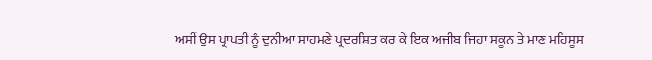ਅਸੀਂ ਉਸ ਪ੍ਰਾਪਤੀ ਨੂੰ ਦੁਨੀਆ ਸਾਹਮਣੇ ਪ੍ਰਦਰਸ਼ਿਤ ਕਰ ਕੇ ਇਕ ਅਜੀਬ ਜਿਹਾ ਸਕੂਨ ਤੇ ਮਾਣ ਮਹਿਸੂਸ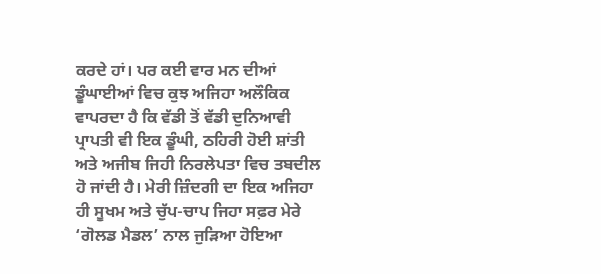ਕਰਦੇ ਹਾਂ। ਪਰ ਕਈ ਵਾਰ ਮਨ ਦੀਆਂ ਡੂੰਘਾਈਆਂ ਵਿਚ ਕੁਝ ਅਜਿਹਾ ਅਲੌਕਿਕ ਵਾਪਰਦਾ ਹੈ ਕਿ ਵੱਡੀ ਤੋਂ ਵੱਡੀ ਦੁਨਿਆਵੀ ਪ੍ਰਾਪਤੀ ਵੀ ਇਕ ਡੂੰਘੀ, ਠਹਿਰੀ ਹੋਈ ਸ਼ਾਂਤੀ ਅਤੇ ਅਜੀਬ ਜਿਹੀ ਨਿਰਲੇਪਤਾ ਵਿਚ ਤਬਦੀਲ ਹੋ ਜਾਂਦੀ ਹੈ। ਮੇਰੀ ਜ਼ਿੰਦਗੀ ਦਾ ਇਕ ਅਜਿਹਾ ਹੀ ਸੂਖਮ ਅਤੇ ਚੁੱਪ-ਚਾਪ ਜਿਹਾ ਸਫ਼ਰ ਮੇਰੇ ‘ਗੋਲਡ ਮੈਡਲ’ ਨਾਲ ਜੁੜਿਆ ਹੋਇਆ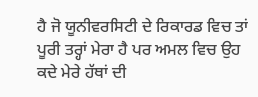ਹੈ ਜੋ ਯੂਨੀਵਰਸਿਟੀ ਦੇ ਰਿਕਾਰਡ ਵਿਚ ਤਾਂ ਪੂਰੀ ਤਰ੍ਹਾਂ ਮੇਰਾ ਹੈ ਪਰ ਅਮਲ ਵਿਚ ਉਹ ਕਦੇ ਮੇਰੇ ਹੱਥਾਂ ਦੀ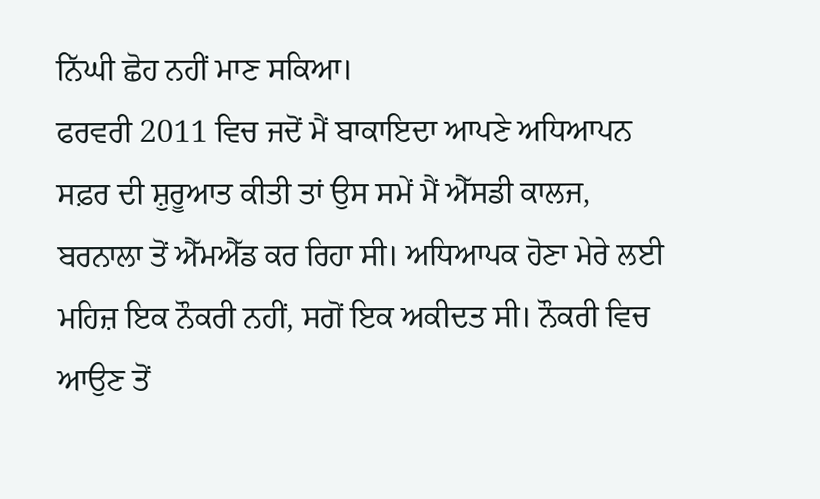ਨਿੱਘੀ ਛੋਹ ਨਹੀਂ ਮਾਣ ਸਕਿਆ।
ਫਰਵਰੀ 2011 ਵਿਚ ਜਦੋਂ ਮੈਂ ਬਾਕਾਇਦਾ ਆਪਣੇ ਅਧਿਆਪਨ ਸਫ਼ਰ ਦੀ ਸ਼ੁਰੂਆਤ ਕੀਤੀ ਤਾਂ ਉਸ ਸਮੇਂ ਮੈਂ ਐੱਸਡੀ ਕਾਲਜ, ਬਰਨਾਲਾ ਤੋਂ ਐੱਮਐੱਡ ਕਰ ਰਿਹਾ ਸੀ। ਅਧਿਆਪਕ ਹੋਣਾ ਮੇਰੇ ਲਈ ਮਹਿਜ਼ ਇਕ ਨੌਕਰੀ ਨਹੀਂ, ਸਗੋਂ ਇਕ ਅਕੀਦਤ ਸੀ। ਨੌਕਰੀ ਵਿਚ ਆਉਣ ਤੋਂ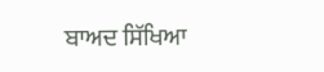ਬਾਅਦ ਸਿੱਖਿਆ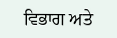ਵਿਭਾਗ ਅਤੇ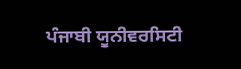ਪੰਜਾਬੀ ਯੂਨੀਵਰਸਿਟੀ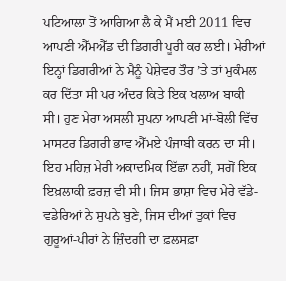ਪਟਿਆਲਾ ਤੋਂ ਆਗਿਆ ਲੈ ਕੇ ਮੈਂ ਮਈ 2011 ਵਿਚ ਆਪਣੀ ਐੱਮਐੱਡ ਦੀ ਡਿਗਰੀ ਪੂਰੀ ਕਰ ਲਈ। ਮੇਰੀਆਂ ਇਨ੍ਹਾਂ ਡਿਗਰੀਆਂ ਨੇ ਮੈਨੂੰ ਪੇਸ਼ੇਵਰ ਤੌਰ ’ਤੇ ਤਾਂ ਮੁਕੰਮਲ ਕਰ ਦਿੱਤਾ ਸੀ ਪਰ ਅੰਦਰ ਕਿਤੇ ਇਕ ਖਲਾਅ ਬਾਕੀ ਸੀ। ਹੁਣ ਮੇਰਾ ਅਸਲੀ ਸੁਪਨਾ ਆਪਣੀ ਮਾਂ-ਬੋਲੀ ਵਿੱਚ ਮਾਸਟਰ ਡਿਗਰੀ ਭਾਵ ਐੱਮਏ ਪੰਜਾਬੀ ਕਰਨ ਦਾ ਸੀ। ਇਹ ਮਹਿਜ਼ ਮੇਰੀ ਅਕਾਦਮਿਕ ਇੱਛਾ ਨਹੀਂ, ਸਗੋਂ ਇਕ ਇਖ਼ਲਾਕੀ ਫ਼ਰਜ਼ ਵੀ ਸੀ। ਜਿਸ ਭਾਸ਼ਾ ਵਿਚ ਮੇਰੇ ਵੱਡੇ-ਵਡੇਰਿਆਂ ਨੇ ਸੁਪਨੇ ਬੁਣੇ, ਜਿਸ ਦੀਆਂ ਤੁਕਾਂ ਵਿਚ ਗੁਰੂਆਂ-ਪੀਰਾਂ ਨੇ ਜ਼ਿੰਦਗੀ ਦਾ ਫ਼ਲਸਫ਼ਾ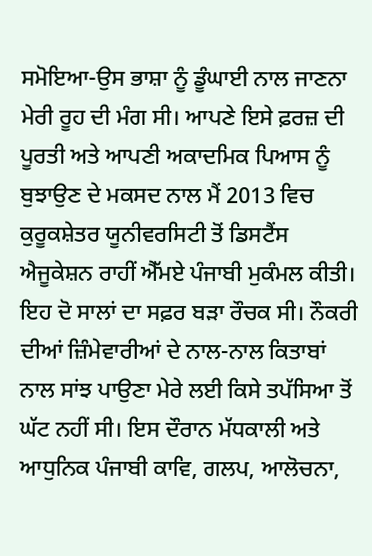ਸਮੋਇਆ-ਉਸ ਭਾਸ਼ਾ ਨੂੰ ਡੂੰਘਾਈ ਨਾਲ ਜਾਣਨਾ ਮੇਰੀ ਰੂਹ ਦੀ ਮੰਗ ਸੀ। ਆਪਣੇ ਇਸੇ ਫ਼ਰਜ਼ ਦੀ ਪੂਰਤੀ ਅਤੇ ਆਪਣੀ ਅਕਾਦਮਿਕ ਪਿਆਸ ਨੂੰ ਬੁਝਾਉਣ ਦੇ ਮਕਸਦ ਨਾਲ ਮੈਂ 2013 ਵਿਚ ਕੁਰੂਕਸ਼ੇਤਰ ਯੂਨੀਵਰਸਿਟੀ ਤੋਂ ਡਿਸਟੈਂਸ ਐਜੂਕੇਸ਼ਨ ਰਾਹੀਂ ਐੱਮਏ ਪੰਜਾਬੀ ਮੁਕੰਮਲ ਕੀਤੀ। ਇਹ ਦੋ ਸਾਲਾਂ ਦਾ ਸਫ਼ਰ ਬੜਾ ਰੌਚਕ ਸੀ। ਨੌਕਰੀ ਦੀਆਂ ਜ਼ਿੰਮੇਵਾਰੀਆਂ ਦੇ ਨਾਲ-ਨਾਲ ਕਿਤਾਬਾਂ ਨਾਲ ਸਾਂਝ ਪਾਉਣਾ ਮੇਰੇ ਲਈ ਕਿਸੇ ਤਪੱਸਿਆ ਤੋਂ ਘੱਟ ਨਹੀਂ ਸੀ। ਇਸ ਦੌਰਾਨ ਮੱਧਕਾਲੀ ਅਤੇ ਆਧੁਨਿਕ ਪੰਜਾਬੀ ਕਾਵਿ, ਗਲਪ, ਆਲੋਚਨਾ,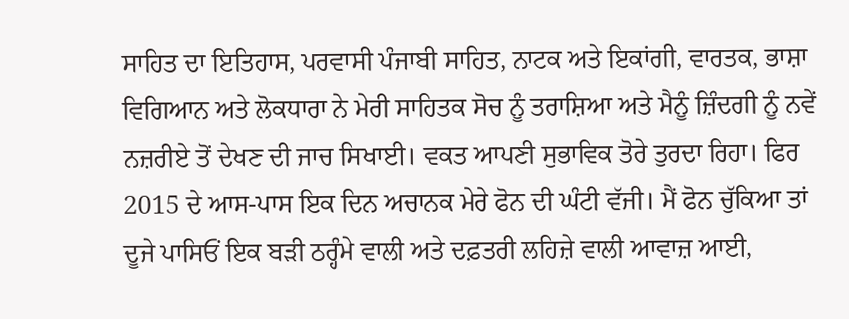ਸਾਹਿਤ ਦਾ ਇਤਿਹਾਸ, ਪਰਵਾਸੀ ਪੰਜਾਬੀ ਸਾਹਿਤ, ਨਾਟਕ ਅਤੇ ਇਕਾਂਗੀ, ਵਾਰਤਕ, ਭਾਸ਼ਾ ਵਿਗਿਆਨ ਅਤੇ ਲੋਕਧਾਰਾ ਨੇ ਮੇਰੀ ਸਾਹਿਤਕ ਸੋਚ ਨੂੰ ਤਰਾਸ਼ਿਆ ਅਤੇ ਮੈਨੂੰ ਜ਼ਿੰਦਗੀ ਨੂੰ ਨਵੇਂ ਨਜ਼ਰੀਏ ਤੋਂ ਦੇਖਣ ਦੀ ਜਾਚ ਸਿਖਾਈ। ਵਕਤ ਆਪਣੀ ਸੁਭਾਵਿਕ ਤੋਰੇ ਤੁਰਦਾ ਰਿਹਾ। ਫਿਰ 2015 ਦੇ ਆਸ-ਪਾਸ ਇਕ ਦਿਨ ਅਚਾਨਕ ਮੇਰੇ ਫੋਨ ਦੀ ਘੰਟੀ ਵੱਜੀ। ਮੈਂ ਫੋਨ ਚੁੱਕਿਆ ਤਾਂ ਦੂਜੇ ਪਾਸਿਓਂ ਇਕ ਬੜੀ ਠਰ੍ਹੰਮੇ ਵਾਲੀ ਅਤੇ ਦਫ਼ਤਰੀ ਲਹਿਜ਼ੇ ਵਾਲੀ ਆਵਾਜ਼ ਆਈ,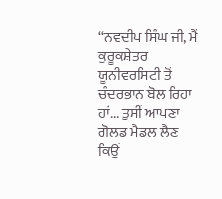‘‘ਨਵਦੀਪ ਸਿੰਘ ਜੀ, ਮੈਂ ਕੁਰੂਕਸ਼ੇਤਰ ਯੂਨੀਵਰਸਿਟੀ ਤੋਂ ਚੰਦਰਭਾਨ ਬੋਲ ਰਿਹਾ ਹਾਂ... ਤੁਸੀਂ ਆਪਣਾ ਗੋਲਡ ਮੈਡਲ ਲੈਣ ਕਿਉਂ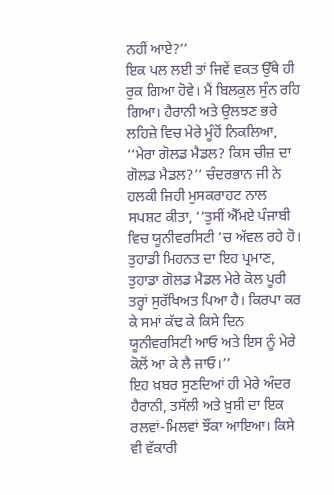ਨਹੀਂ ਆਏ?’’
ਇਕ ਪਲ ਲਈ ਤਾਂ ਜਿਵੇਂ ਵਕਤ ਉੱਥੇ ਹੀ ਰੁਕ ਗਿਆ ਹੋਵੇ। ਮੈਂ ਬਿਲਕੁਲ ਸੁੰਨ ਰਹਿ ਗਿਆ। ਹੈਰਾਨੀ ਅਤੇ ਉਲਝਣ ਭਰੇ ਲਹਿਜ਼ੇ ਵਿਚ ਮੇਰੇ ਮੂੰਹੋਂ ਨਿਕਲਿਆ, ‘‘ਮੇਰਾ ਗੋਲਡ ਮੈਡਲ? ਕਿਸ ਚੀਜ਼ ਦਾ ਗੋਲਡ ਮੈਡਲ?’’ ਚੰਦਰਭਾਨ ਜੀ ਨੇ ਹਲਕੀ ਜਿਹੀ ਮੁਸਕਰਾਹਟ ਨਾਲ ਸਪਸ਼ਟ ਕੀਤਾ, ‘‘ਤੁਸੀਂ ਐੱਮਏ ਪੰਜਾਬੀ ਵਿਚ ਯੂਨੀਵਰਸਿਟੀ ’ਚ ਅੱਵਲ ਰਹੇ ਹੋ। ਤੁਹਾਡੀ ਮਿਹਨਤ ਦਾ ਇਹ ਪ੍ਰਮਾਣ, ਤੁਹਾਡਾ ਗੋਲਡ ਮੈਡਲ ਮੇਰੇ ਕੋਲ ਪੂਰੀ ਤਰ੍ਹਾਂ ਸੁਰੱਖਿਅਤ ਪਿਆ ਹੈ। ਕਿਰਪਾ ਕਰ ਕੇ ਸਮਾਂ ਕੱਢ ਕੇ ਕਿਸੇ ਦਿਨ ਯੂਨੀਵਰਸਿਟੀ ਆਓ ਅਤੇ ਇਸ ਨੂੰ ਮੇਰੇ ਕੋਲੋਂ ਆ ਕੇ ਲੈ ਜਾਓ।’’
ਇਹ ਖ਼ਬਰ ਸੁਣਦਿਆਂ ਹੀ ਮੇਰੇ ਅੰਦਰ ਹੈਰਾਨੀ, ਤਸੱਲੀ ਅਤੇ ਖ਼ੁਸ਼ੀ ਦਾ ਇਕ ਰਲਵਾਂ-ਮਿਲਵਾਂ ਝੌਂਕਾ ਆਇਆ। ਕਿਸੇ ਵੀ ਵੱਕਾਰੀ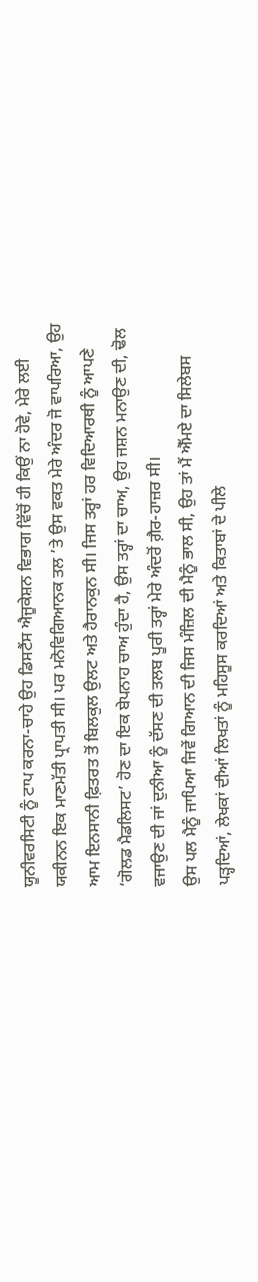ਯੂਨੀਵਰਸਿਟੀ ਨੂੰ ਟਾਪ ਕਰਨਾ-ਚਾਹੇ ਉਹ ਡਿਸਟੈਂਸ ਐਜੂਕੇਸ਼ਨ ਵਿਭਾਗ ਵਿੱਚੋਂ ਹੀ ਕਿਉਂ ਨਾ ਹੋਵੇ, ਮੇਰੇ ਲਈ ਯਕੀਨਨ ਇਕ ਮਾਣਮੱਤੀ ਪ੍ਰਾਪਤੀ ਸੀ। ਪਰ ਮਨੋਵਿਗਿਆਨਕ ਤਲ ’ਤੇ ਉਸ ਵਕਤ ਮੇਰੇ ਅੰਦਰ ਜੋ ਵਾਪਰਿਆ, ਉਹ ਆਮ ਇਨਸਾਨੀ ਫ਼ਿਤਰਤ ਤੋਂ ਬਿਲਕੁਲ ਉਲਟ ਅਤੇ ਹੈਰਾਨਕੁਨ ਸੀ। ਜਿਸ ਤਰ੍ਹਾਂ ਹਰ ਵਿਦਿਆਰਥੀ ਨੂੰ ਆਪਣੇ ‘ਗੋਲਡ ਮੈਡਲਿਸਟ’ ਹੋਣ ਦਾ ਇਕ ਬੇਪਨਾਹ ਚਾਅ ਹੁੰਦਾ ਹੈ, ਉਸ ਤਰ੍ਹਾਂ ਦਾ ਚਾਅ, ਉਹ ਜਸ਼ਨ ਮਨਾਉਣ ਦੀ, ਢੋਲ ਵਜਾਉਣ ਦੀ ਜਾਂ ਦੁਨੀਆ ਨੂੰ ਦੱਸਣ ਦੀ ਤਲਬ ਪੂਰੀ ਤਰ੍ਹਾਂ ਮੇਰੇ ਅੰਦਰੋਂ ਗ਼ੈਰ-ਹਾਜ਼ਰ ਸੀ।
ਉਸ ਪਲ ਮੈਨੂੰ ਜਾਪਿਆ ਜਿਵੇਂ ਗਿਆਨ ਦੀ ਜਿਸ ਮੰਜ਼ਿਲ ਦੀ ਮੈਨੂੰ ਭਾਲ ਸੀ, ਉਹ ਤਾਂ ਮੈਂ ਐੱਮਏ ਦਾ ਸਿਲੇਬਸ ਪੜ੍ਹਦਿਆਂ, ਲੇਖਕਾਂ ਦੀਆਂ ਲਿਖਤਾਂ ਨੂੰ ਮਹਿਸੂਸ ਕਰਦਿਆਂ ਅਤੇ ਕਿਤਾਬਾਂ ਦੇ ਪੀਲੇ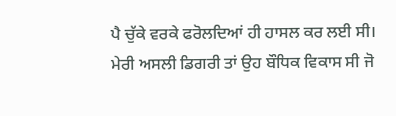ਪੈ ਚੁੱਕੇ ਵਰਕੇ ਫਰੋਲਦਿਆਂ ਹੀ ਹਾਸਲ ਕਰ ਲਈ ਸੀ। ਮੇਰੀ ਅਸਲੀ ਡਿਗਰੀ ਤਾਂ ਉਹ ਬੌਧਿਕ ਵਿਕਾਸ ਸੀ ਜੋ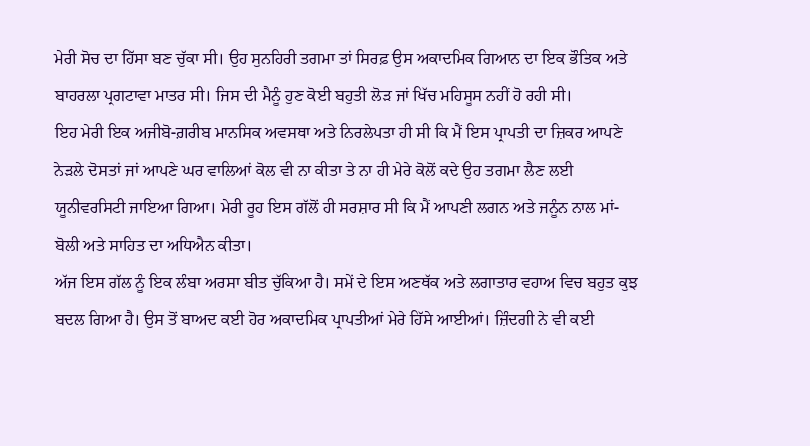ਮੇਰੀ ਸੋਚ ਦਾ ਹਿੱਸਾ ਬਣ ਚੁੱਕਾ ਸੀ। ਉਹ ਸੁਨਹਿਰੀ ਤਗਮਾ ਤਾਂ ਸਿਰਫ਼ ਉਸ ਅਕਾਦਮਿਕ ਗਿਆਨ ਦਾ ਇਕ ਭੌਤਿਕ ਅਤੇ ਬਾਹਰਲਾ ਪ੍ਰਗਟਾਵਾ ਮਾਤਰ ਸੀ। ਜਿਸ ਦੀ ਮੈਨੂੰ ਹੁਣ ਕੋਈ ਬਹੁਤੀ ਲੋੜ ਜਾਂ ਖਿੱਚ ਮਹਿਸੂਸ ਨਹੀਂ ਹੋ ਰਹੀ ਸੀ।
ਇਹ ਮੇਰੀ ਇਕ ਅਜੀਬੋ-ਗ਼ਰੀਬ ਮਾਨਸਿਕ ਅਵਸਥਾ ਅਤੇ ਨਿਰਲੇਪਤਾ ਹੀ ਸੀ ਕਿ ਮੈਂ ਇਸ ਪ੍ਰਾਪਤੀ ਦਾ ਜ਼ਿਕਰ ਆਪਣੇ ਨੇੜਲੇ ਦੋਸਤਾਂ ਜਾਂ ਆਪਣੇ ਘਰ ਵਾਲਿਆਂ ਕੋਲ ਵੀ ਨਾ ਕੀਤਾ ਤੇ ਨਾ ਹੀ ਮੇਰੇ ਕੋਲੋਂ ਕਦੇ ਉਹ ਤਗਮਾ ਲੈਣ ਲਈ ਯੂਨੀਵਰਸਿਟੀ ਜਾਇਆ ਗਿਆ। ਮੇਰੀ ਰੂਹ ਇਸ ਗੱਲੋਂ ਹੀ ਸਰਸ਼ਾਰ ਸੀ ਕਿ ਮੈਂ ਆਪਣੀ ਲਗਨ ਅਤੇ ਜਨੂੰਨ ਨਾਲ ਮਾਂ-ਬੋਲੀ ਅਤੇ ਸਾਹਿਤ ਦਾ ਅਧਿਐਨ ਕੀਤਾ।
ਅੱਜ ਇਸ ਗੱਲ ਨੂੰ ਇਕ ਲੰਬਾ ਅਰਸਾ ਬੀਤ ਚੁੱਕਿਆ ਹੈ। ਸਮੇਂ ਦੇ ਇਸ ਅਣਥੱਕ ਅਤੇ ਲਗਾਤਾਰ ਵਹਾਅ ਵਿਚ ਬਹੁਤ ਕੁਝ ਬਦਲ ਗਿਆ ਹੈ। ਉਸ ਤੋਂ ਬਾਅਦ ਕਈ ਹੋਰ ਅਕਾਦਮਿਕ ਪ੍ਰਾਪਤੀਆਂ ਮੇਰੇ ਹਿੱਸੇ ਆਈਆਂ। ਜ਼ਿੰਦਗੀ ਨੇ ਵੀ ਕਈ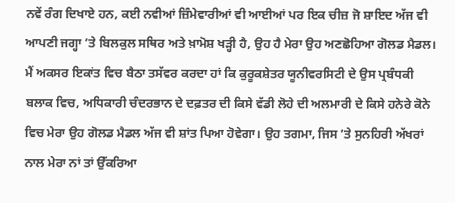ਨਵੇਂ ਰੰਗ ਦਿਖਾਏ ਹਨ, ਕਈ ਨਵੀਆਂ ਜ਼ਿੰਮੇਵਾਰੀਆਂ ਵੀ ਆਈਆਂ ਪਰ ਇਕ ਚੀਜ਼ ਜੋ ਸ਼ਾਇਦ ਅੱਜ ਵੀ ਆਪਣੀ ਜਗ੍ਹਾ ’ਤੇ ਬਿਲਕੁਲ ਸਥਿਰ ਅਤੇ ਖ਼ਾਮੋਸ਼ ਖੜ੍ਹੀ ਹੈ, ਉਹ ਹੈ ਮੇਰਾ ਉਹ ਅਣਛੋਹਿਆ ਗੋਲਡ ਮੈਡਲ। ਮੈਂ ਅਕਸਰ ਇਕਾਂਤ ਵਿਚ ਬੈਠਾ ਤਸੱਵਰ ਕਰਦਾ ਹਾਂ ਕਿ ਕੁਰੂਕਸ਼ੇਤਰ ਯੂਨੀਵਰਸਿਟੀ ਦੇ ਉਸ ਪ੍ਰਬੰਧਕੀ ਬਲਾਕ ਵਿਚ, ਅਧਿਕਾਰੀ ਚੰਦਰਭਾਨ ਦੇ ਦਫ਼ਤਰ ਦੀ ਕਿਸੇ ਵੱਡੀ ਲੋਹੇ ਦੀ ਅਲਮਾਰੀ ਦੇ ਕਿਸੇ ਹਨੇਰੇ ਕੋਨੇ ਵਿਚ ਮੇਰਾ ਉਹ ਗੋਲਡ ਮੈਡਲ ਅੱਜ ਵੀ ਸ਼ਾਂਤ ਪਿਆ ਹੋਵੇਗਾ। ਉਹ ਤਗਮਾ, ਜਿਸ ’ਤੇ ਸੁਨਹਿਰੀ ਅੱਖਰਾਂ ਨਾਲ ਮੇਰਾ ਨਾਂ ਤਾਂ ਉੱਕਰਿਆ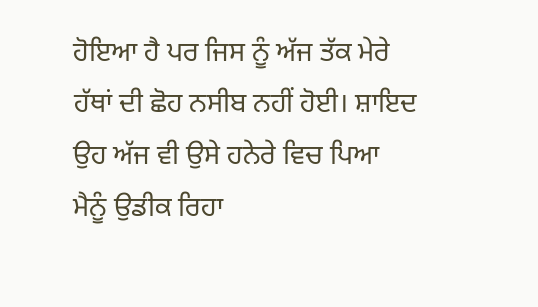ਹੋਇਆ ਹੈ ਪਰ ਜਿਸ ਨੂੰ ਅੱਜ ਤੱਕ ਮੇਰੇ ਹੱਥਾਂ ਦੀ ਛੋਹ ਨਸੀਬ ਨਹੀਂ ਹੋਈ। ਸ਼ਾਇਦ ਉਹ ਅੱਜ ਵੀ ਉਸੇ ਹਨੇਰੇ ਵਿਚ ਪਿਆ ਮੈਨੂੰ ਉਡੀਕ ਰਿਹਾ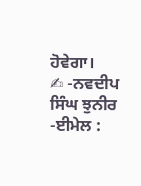ਹੋਵੇਗਾ।
✍ -ਨਵਦੀਪ ਸਿੰਘ ਝੁਨੀਰ
-ਈਮੇਲ :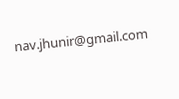nav.jhunir@gmail.com